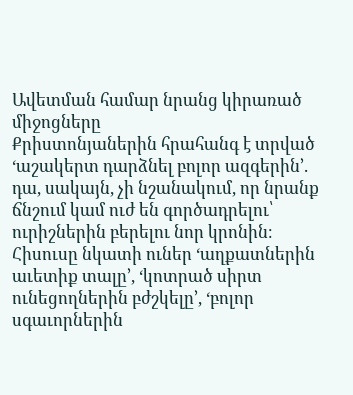Ավետման համար նրանց կիրառած միջոցները
Քրիստոնյաներին հրահանգ է տրված ‘աշակերտ դարձնել բոլոր ազգերին’. դա, սակայն, չի նշանակում, որ նրանք ճնշում կամ ուժ են գործադրելու՝ ուրիշներին բերելու նոր կրոնին։ Հիսուսը նկատի ուներ ‘աղքատներին աւետիք տալը’, ‘կոտրած սիրտ ունեցողներին բժշկելը’, ‘բոլոր սգաւորներին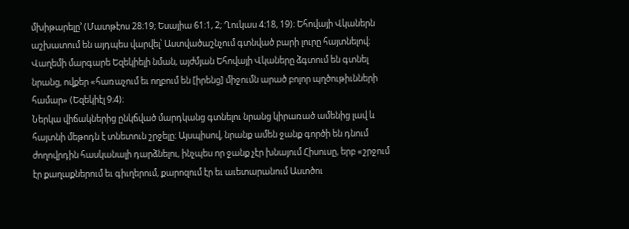մխիթարելը’ (Մատթէոս 28։19; Եսայիա 61։1, 2; Ղուկաս 4։18, 19)։ Եհովայի Վկաներն աշխատում են այդպես վարվել՝ Աստվածաշնչում գտնված բարի լուրը հայտնելով։ Վաղեմի մարգարե Եզեկիելի նման, այժմյան Եհովայի Վկաները ձգտում են գտնել նրանց, ովքեր «հառաչում եւ ողբում են [իրենց] միջումն արած բոլոր պղծութիւնների համար» (Եզեկիէլ 9։4)։
Ներկա վիճակներից ընկճված մարդկանց գտնելու նրանց կիրառած ամենից լավ և հայտնի մեթոդն է տնետուն շրջելը։ Այսպիսով, նրանք ամեն ջանք գործի են դնում ժողովրդին հասկանալի դարձնելու, ինչպես որ ջանք չէր խնայում Հիսուսը, երբ «շրջում էր քաղաքներում եւ գիւղերում, քարոզում էր եւ աւետարանում Աստծու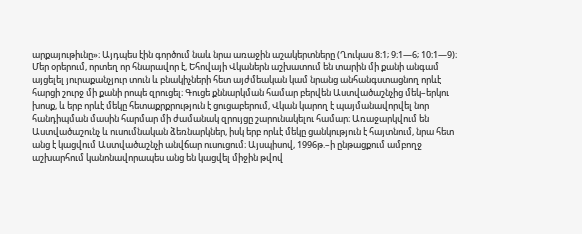արքայութիւնը»։ Այդպես էին գործում նաև նրա առաջին աշակերտները (Ղուկաս 8։1; 9։1—6; 10։1—9)։ Մեր օրերում, որտեղ որ հնարավոր է, Եհովայի Վկաներն աշխատում են տարին մի քանի անգամ այցելել յուրաքանչյուր տուն և բնակիչների հետ այժմեական կամ նրանց անհանգստացնող որևէ հարցի շուրջ մի քանի րոպե զրուցել։ Գուցե քննարկման համար բերվեն Աստվածաշնչից մեկ–երկու խոսք, և երբ որևէ մեկը հետաքրքրություն է ցուցաբերում, Վկան կարող է պայմանավորվել նոր հանդիպման մասին հարմար մի ժամանակ զրույցը շարունակելու համար։ Առաջարկվում են Աստվածաշունչ և ուսումնական ձեռնարկներ, իսկ երբ որևէ մեկը ցանկություն է հայտնում, նրա հետ անց է կացվում Աստվածաշնչի անվճար ուսուցում։ Այսպիսով, 1996թ.–ի ընթացքում ամբողջ աշխարհում կանոնավորապես անց են կացվել միջին թվով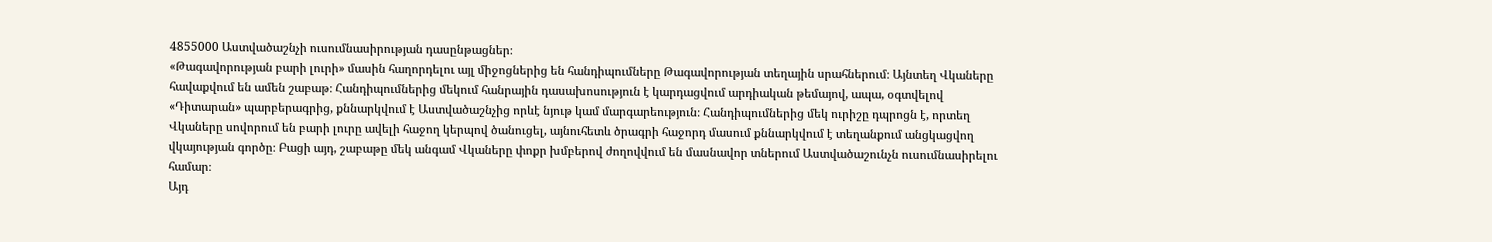4855000 Աստվածաշնչի ուսումնասիրության դասընթացներ։
«Թագավորության բարի լուրի» մասին հաղորդելու այլ միջոցներից են հանդիպումները Թագավորության տեղային սրահներում։ Այնտեղ Վկաները հավաքվում են ամեն շաբաթ։ Հանդիպումներից մեկում հանրային դասախոսություն է կարդացվում արդիական թեմայով, ապա, օգտվելով «Դիտարան» պարբերագրից, քննարկվում է Աստվածաշնչից որևէ նյութ կամ մարգարեություն։ Հանդիպումներից մեկ ուրիշը դպրոցն է, որտեղ Վկաները սովորում են բարի լուրը ավելի հաջող կերպով ծանուցել, այնուհետև ծրագրի հաջորդ մասում քննարկվում է տեղանքում անցկացվող վկայության գործը։ Բացի այդ, շաբաթը մեկ անգամ Վկաները փոքր խմբերով ժողովվում են մասնավոր տներում Աստվածաշունչն ուսումնասիրելու համար։
Այդ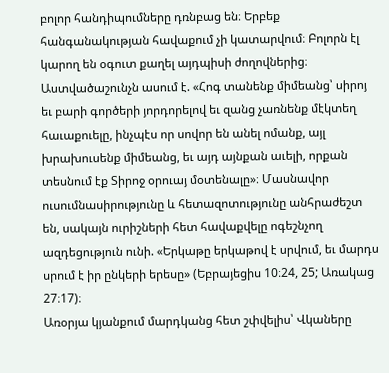բոլոր հանդիպումները դռնբաց են։ Երբեք հանգանակության հավաքում չի կատարվում։ Բոլորն էլ կարող են օգուտ քաղել այդպիսի ժողովներից։ Աստվածաշունչն ասում է. «Հոգ տանենք միմեանց՝ սիրոյ եւ բարի գործերի յորդորելով եւ զանց չառնենք մէկտեղ հաւաքուելը, ինչպէս որ սովոր են անել ոմանք, այլ խրախուսենք միմեանց, եւ այդ այնքան աւելի, որքան տեսնում էք Տիրոջ օրուայ մօտենալը»։ Մասնավոր ուսումնասիրությունը և հետազոտությունը անհրաժեշտ են, սակայն ուրիշների հետ հավաքվելը ոգեշնչող ազդեցություն ունի. «Երկաթը երկաթով է սրվում, եւ մարդս սրում է իր ընկերի երեսը» (Եբրայեցիս 10։24, 25; Առակաց 27։17)։
Առօրյա կյանքում մարդկանց հետ շփվելիս՝ Վկաները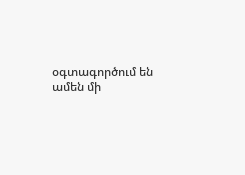օգտագործում են ամեն մի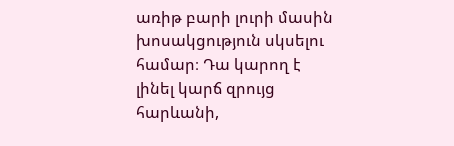առիթ բարի լուրի մասին խոսակցություն սկսելու համար։ Դա կարող է լինել կարճ զրույց հարևանի,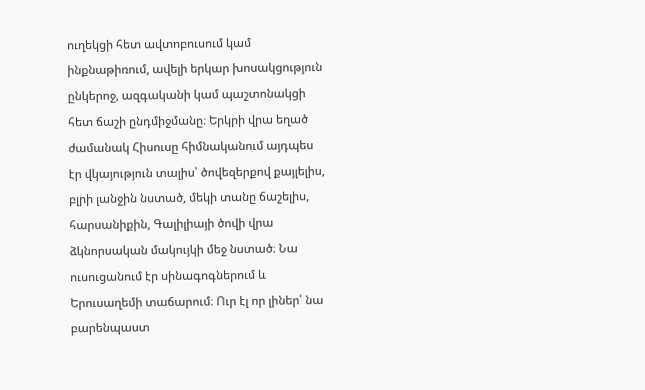ուղեկցի հետ ավտոբուսում կամ ինքնաթիռում, ավելի երկար խոսակցություն ընկերոջ, ազգականի կամ պաշտոնակցի հետ ճաշի ընդմիջմանը։ Երկրի վրա եղած ժամանակ Հիսուսը հիմնականում այդպես էր վկայություն տալիս՝ ծովեզերքով քայլելիս, բլրի լանջին նստած, մեկի տանը ճաշելիս, հարսանիքին, Գալիլիայի ծովի վրա ձկնորսական մակույկի մեջ նստած։ Նա ուսուցանում էր սինագոգներում և Երուսաղեմի տաճարում։ Ուր էլ որ լիներ՝ նա բարենպաստ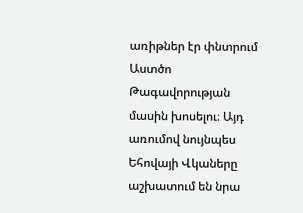առիթներ էր փնտրում Աստծո Թագավորության մասին խոսելու։ Այդ առումով նույնպես Եհովայի Վկաները աշխատում են նրա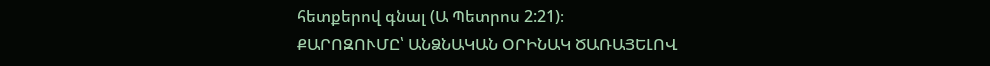հետքերով գնալ (Ա Պետրոս 2:21)։
ՔԱՐՈԶՈՒՄԸ՝ ԱՆՁՆԱԿԱՆ ՕՐԻՆԱԿ ԾԱՌԱՅԵԼՈՎ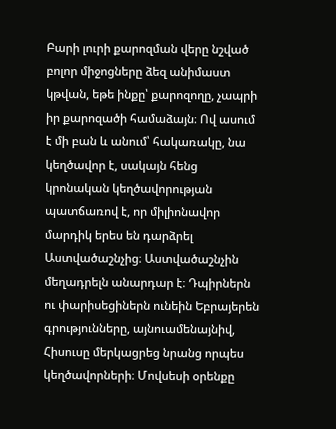Բարի լուրի քարոզման վերը նշված բոլոր միջոցները ձեզ անիմաստ կթվան, եթե ինքը՝ քարոզողը, չապրի իր քարոզածի համաձայն։ Ով ասում է մի բան և անում՝ հակառակը, նա կեղծավոր է, սակայն հենց կրոնական կեղծավորության պատճառով է, որ միլիոնավոր մարդիկ երես են դարձրել Աստվածաշնչից։ Աստվածաշնչին մեղադրելն անարդար է։ Դպիրներն ու փարիսեցիներն ունեին Եբրայերեն գրությունները, այնուամենայնիվ, Հիսուսը մերկացրեց նրանց որպես կեղծավորների։ Մովսեսի օրենքը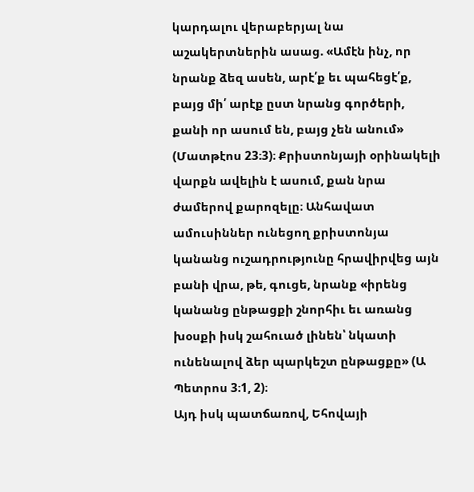կարդալու վերաբերյալ նա աշակերտներին ասաց. «Ամէն ինչ, որ նրանք ձեզ ասեն, արէ՛ք եւ պահեցէ՛ք, բայց մի՛ արէք ըստ նրանց գործերի, քանի որ ասում են, բայց չեն անում» (Մատթէոս 23։3)։ Քրիստոնյայի օրինակելի վարքն ավելին է ասում, քան նրա ժամերով քարոզելը։ Անհավատ ամուսիններ ունեցող քրիստոնյա կանանց ուշադրությունը հրավիրվեց այն բանի վրա, թե, գուցե, նրանք «իրենց կանանց ընթացքի շնորհիւ եւ առանց խօսքի իսկ շահուած լինեն՝ նկատի ունենալով ձեր պարկեշտ ընթացքը» (Ա Պետրոս 3։1, 2)։
Այդ իսկ պատճառով, Եհովայի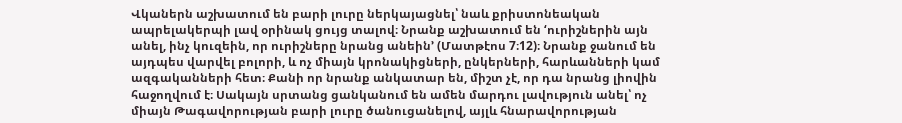Վկաներն աշխատում են բարի լուրը ներկայացնել՝ նաև քրիստոնեական ապրելակերպի լավ օրինակ ցույց տալով։ Նրանք աշխատում են ‘ուրիշներին այն անել, ինչ կուզեին, որ ուրիշները նրանց անեին’ (Մատթէոս 7։12)։ Նրանք ջանում են այդպես վարվել բոլորի, և ոչ միայն կրոնակիցների, ընկերների, հարևանների կամ ազգականների հետ։ Քանի որ նրանք անկատար են, միշտ չէ, որ դա նրանց լիովին հաջողվում է։ Սակայն սրտանց ցանկանում են ամեն մարդու լավություն անել՝ ոչ միայն Թագավորության բարի լուրը ծանուցանելով, այլև հնարավորության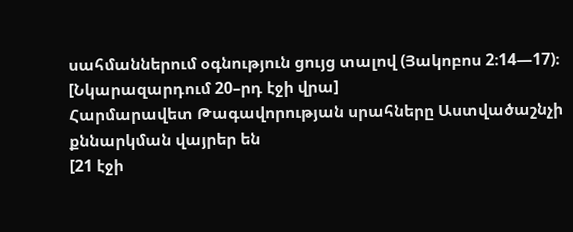սահմաններում օգնություն ցույց տալով (Յակոբոս 2։14—17)։
[Նկարազարդում 20–րդ էջի վրա]
Հարմարավետ Թագավորության սրահները Աստվածաշնչի քննարկման վայրեր են
[21 էջի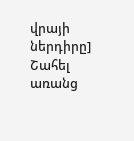վրայի ներդիրը]
Շահել առանց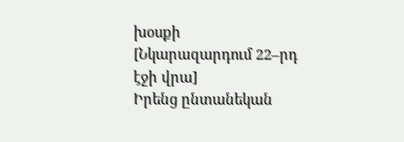խօսքի
[Նկարազարդում 22–րդ էջի վրա]
Իրենց ընտանեկան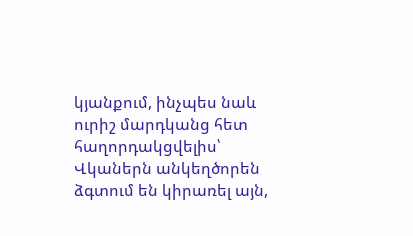կյանքում, ինչպես նաև ուրիշ մարդկանց հետ հաղորդակցվելիս՝ Վկաներն անկեղծորեն ձգտում են կիրառել այն,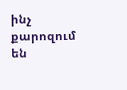ինչ քարոզում են